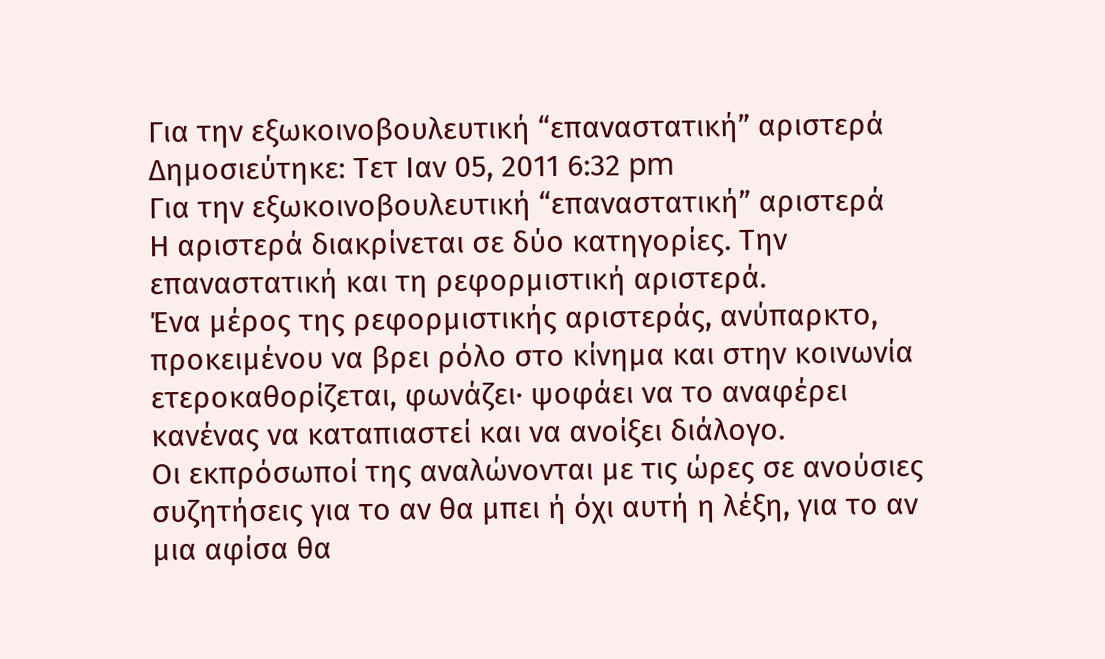Για την εξωκοινοβουλευτική “επαναστατική” αριστερά
Δημοσιεύτηκε: Τετ Ιαν 05, 2011 6:32 pm
Για την εξωκοινοβουλευτική “επαναστατική” αριστερά
Η αριστερά διακρίνεται σε δύο κατηγορίες. Την επαναστατική και τη ρεφορμιστική αριστερά.
Ένα μέρος της ρεφορμιστικής αριστεράς, ανύπαρκτο, προκειμένου να βρει ρόλο στο κίνημα και στην κοινωνία ετεροκαθορίζεται, φωνάζει· ψοφάει να το αναφέρει κανένας να καταπιαστεί και να ανοίξει διάλογο.
Οι εκπρόσωποί της αναλώνονται με τις ώρες σε ανούσιες συζητήσεις για το αν θα μπει ή όχι αυτή η λέξη, για το αν μια αφίσα θα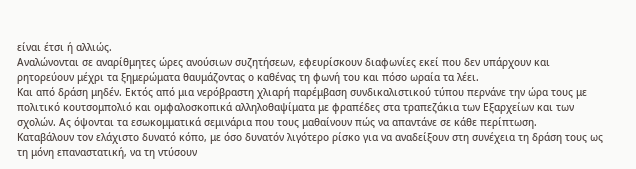είναι έτσι ή αλλιώς.
Αναλώνονται σε αναρίθμητες ώρες ανούσιων συζητήσεων, εφευρίσκουν διαφωνίες εκεί που δεν υπάρχουν και ρητορεύουν μέχρι τα ξημερώματα θαυμάζοντας ο καθένας τη φωνή του και πόσο ωραία τα λέει.
Και από δράση μηδέν. Εκτός από μια νερόβραστη χλιαρή παρέμβαση συνδικαλιστικού τύπου περνάνε την ώρα τους με πολιτικό κουτσομπολιό και ομφαλοσκοπικά αλληλοθαψίματα με φραπέδες στα τραπεζάκια των Εξαρχείων και των σχολών. Ας όψονται τα εσωκομματικά σεμινάρια που τους μαθαίνουν πώς να απαντάνε σε κάθε περίπτωση.
Καταβάλουν τον ελάχιστο δυνατό κόπο, με όσο δυνατόν λιγότερο ρίσκο για να αναδείξουν στη συνέχεια τη δράση τους ως τη μόνη επαναστατική, να τη ντύσουν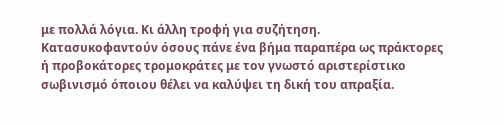με πολλά λόγια. Κι άλλη τροφή για συζήτηση.
Κατασυκοφαντούν όσους πάνε ένα βήμα παραπέρα ως πράκτορες ή προβοκάτορες τρομοκράτες με τον γνωστό αριστερίστικο σωβινισμό όποιου θέλει να καλύψει τη δική του απραξία.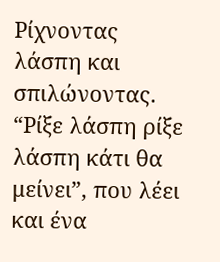Ρίχνοντας λάσπη και σπιλώνοντας. “Ρίξε λάσπη ρίξε λάσπη κάτι θα μείνει”, που λέει και ένα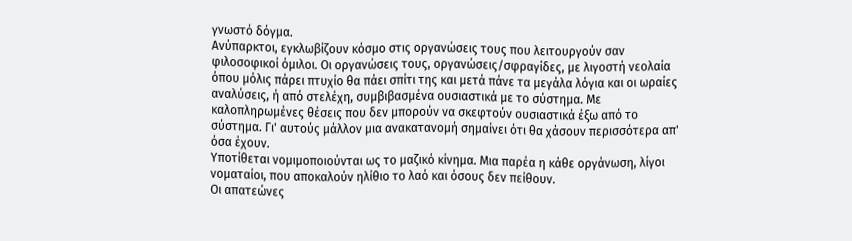γνωστό δόγμα.
Ανύπαρκτοι, εγκλωβίζουν κόσμο στις οργανώσεις τους που λειτουργούν σαν φιλοσοφικοί όμιλοι. Οι οργανώσεις τους, οργανώσεις/σφραγίδες, με λιγοστή νεολαία όπου μόλις πάρει πτυχίο θα πάει σπίτι της και μετά πάνε τα μεγάλα λόγια και οι ωραίες αναλύσεις, ή από στελέχη, συμβιβασμένα ουσιαστικά με το σύστημα. Με καλοπληρωμένες θέσεις που δεν μπορούν να σκεφτούν ουσιαστικά έξω από το σύστημα. Γι' αυτούς μάλλον μια ανακατανομή σημαίνει ότι θα χάσουν περισσότερα απ' όσα έχουν.
Υποτίθεται νομιμοποιούνται ως το μαζικό κίνημα. Μια παρέα η κάθε οργάνωση, λίγοι νοματαίοι, που αποκαλούν ηλίθιο το λαό και όσους δεν πείθουν.
Οι απατεώνες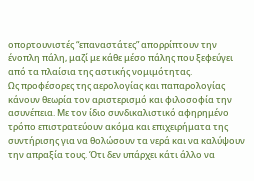οπορτουνιστές “επαναστάτες” απορρίπτουν την ένοπλη πάλη, μαζί με κάθε μέσο πάλης που ξεφεύγει από τα πλαίσια της αστικής νομιμότητας.
Ως προφέσορες της αερολογίας και παπαρολογίας κάνουν θεωρία τον αριστερισμό και φιλοσοφία την ασυνέπεια. Με τον ίδιο συνδικαλιστικό αφηρημένο τρόπο επιστρατεύουν ακόμα και επιχειρήματα της συντήρισης για να θολώσουν τα νερά και να καλύψουν την απραξία τους. Ότι δεν υπάρχει κάτι άλλο να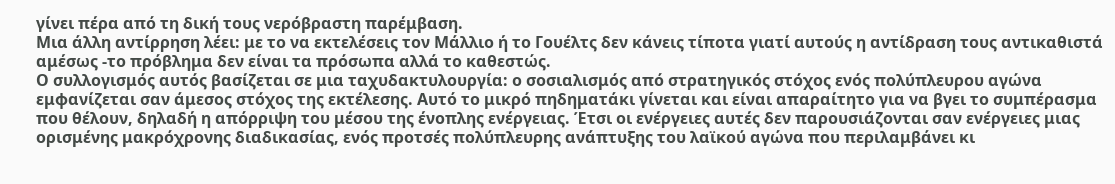γίνει πέρα από τη δική τους νερόβραστη παρέμβαση.
Μια άλλη αντίρρηση λέει: με το να εκτελέσεις τον Μάλλιο ή το Γουέλτς δεν κάνεις τίποτα γιατί αυτούς η αντίδραση τους αντικαθιστά αμέσως -το πρόβλημα δεν είναι τα πρόσωπα αλλά το καθεστώς.
Ο συλλογισμός αυτός βασίζεται σε μια ταχυδακτυλουργία: ο σοσιαλισμός από στρατηγικός στόχος ενός πολύπλευρου αγώνα εμφανίζεται σαν άμεσος στόχος της εκτέλεσης. Αυτό το μικρό πηδηματάκι γίνεται και είναι απαραίτητο για να βγει το συμπέρασμα που θέλουν, δηλαδή η απόρριψη του μέσου της ένοπλης ενέργειας. Έτσι οι ενέργειες αυτές δεν παρουσιάζονται σαν ενέργειες μιας ορισμένης μακρόχρονης διαδικασίας, ενός προτσές πολύπλευρης ανάπτυξης του λαϊκού αγώνα που περιλαμβάνει κι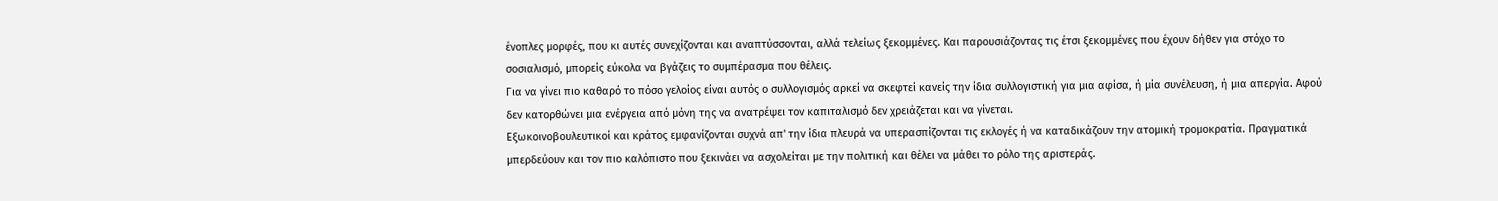ένοπλες μορφές, που κι αυτές συνεχίζονται και αναπτύσσονται, αλλά τελείως ξεκομμένες. Και παρουσιάζοντας τις έτσι ξεκομμένες που έχουν δήθεν για στόχο το σοσιαλισμό, μπορείς εύκολα να βγάζεις το συμπέρασμα που θέλεις.
Για να γίνει πιο καθαρό το πόσο γελοίος είναι αυτός ο συλλογισμός αρκεί να σκεφτεί κανείς την ίδια συλλογιστική για μια αφίσα, ή μία συνέλευση, ή μια απεργία. Αφού δεν κατορθώνει μια ενέργεια από μόνη της να ανατρέψει τον καπιταλισμό δεν χρειάζεται και να γίνεται.
Εξωκοινοβουλευτικοί και κράτος εμφανίζονται συχνά απ' την ίδια πλευρά να υπερασπίζονται τις εκλογές ή να καταδικάζουν την ατομική τρομοκρατία. Πραγματικά μπερδεύουν και τον πιο καλόπιστο που ξεκινάει να ασχολείται με την πολιτική και θέλει να μάθει το ρόλο της αριστεράς.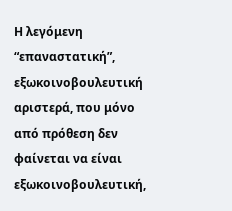Η λεγόμενη “επαναστατική”, εξωκοινοβουλευτική αριστερά, που μόνο από πρόθεση δεν φαίνεται να είναι εξωκοινοβουλευτική,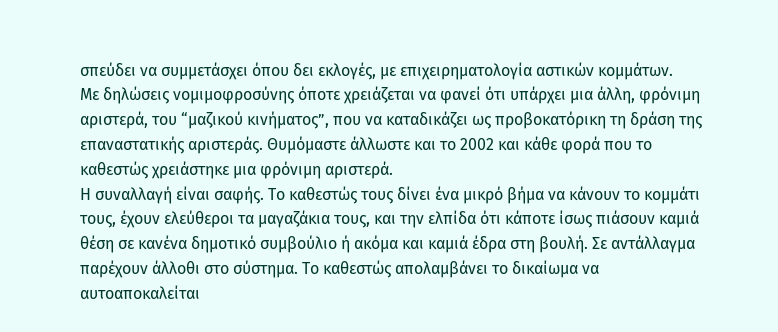σπεύδει να συμμετάσχει όπου δει εκλογές, με επιχειρηματολογία αστικών κομμάτων.
Με δηλώσεις νομιμοφροσύνης όποτε χρειάζεται να φανεί ότι υπάρχει μια άλλη, φρόνιμη αριστερά, του “μαζικού κινήματος”, που να καταδικάζει ως προβοκατόρικη τη δράση της επαναστατικής αριστεράς. Θυμόμαστε άλλωστε και το 2002 και κάθε φορά που το καθεστώς χρειάστηκε μια φρόνιμη αριστερά.
Η συναλλαγή είναι σαφής. Το καθεστώς τους δίνει ένα μικρό βήμα να κάνουν το κομμάτι τους, έχουν ελεύθεροι τα μαγαζάκια τους, και την ελπίδα ότι κάποτε ίσως πιάσουν καμιά θέση σε κανένα δημοτικό συμβούλιο ή ακόμα και καμιά έδρα στη βουλή. Σε αντάλλαγμα παρέχουν άλλοθι στο σύστημα. Το καθεστώς απολαμβάνει το δικαίωμα να αυτοαποκαλείται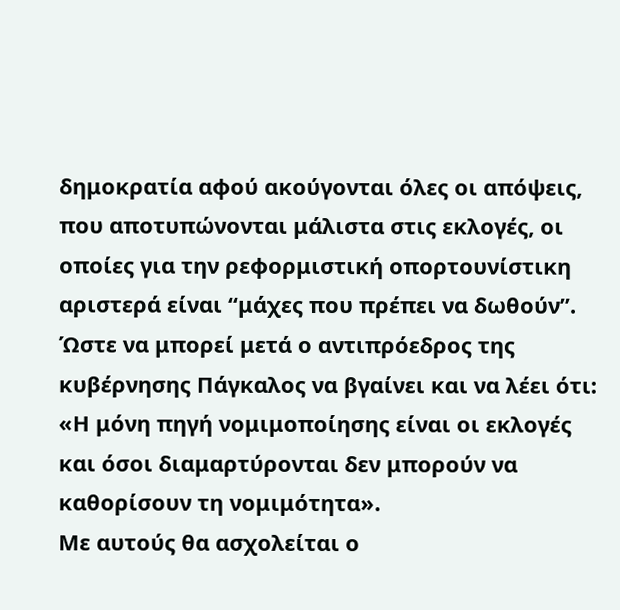δημοκρατία αφού ακούγονται όλες οι απόψεις, που αποτυπώνονται μάλιστα στις εκλογές, οι οποίες για την ρεφορμιστική οπορτουνίστικη αριστερά είναι “μάχες που πρέπει να δωθούν”.
Ώστε να μπορεί μετά ο αντιπρόεδρος της κυβέρνησης Πάγκαλος να βγαίνει και να λέει ότι: «Η μόνη πηγή νομιμοποίησης είναι οι εκλογές και όσοι διαμαρτύρονται δεν μπορούν να καθορίσουν τη νομιμότητα».
Με αυτούς θα ασχολείται ο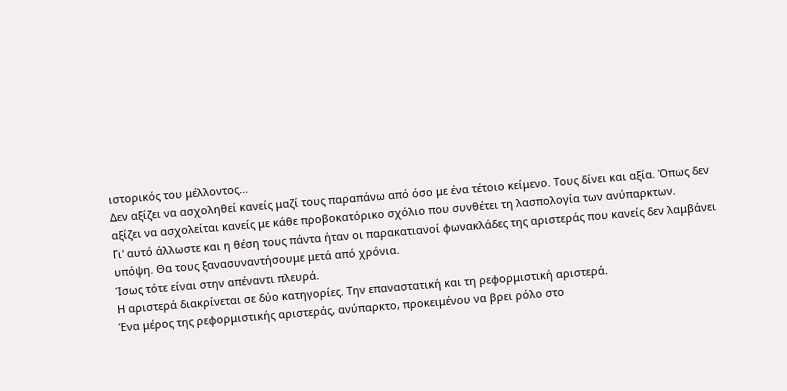ιστορικός του μέλλοντος...
Δεν αξίζει να ασχοληθεί κανείς μαζί τους παραπάνω από όσο με ένα τέτοιο κείμενο. Τους δίνει και αξία. Όπως δεν αξίζει να ασχολείται κανείς με κάθε προβοκατόρικο σχόλιο που συνθέτει τη λασπολογία των ανύπαρκτων.
Γι' αυτό άλλωστε και η θέση τους πάντα ήταν οι παρακατιανοί φωνακλάδες της αριστεράς που κανείς δεν λαμβάνει υπόψη. Θα τους ξανασυναντήσουμε μετά από χρόνια.
Ίσως τότε είναι στην απέναντι πλευρά.
Η αριστερά διακρίνεται σε δύο κατηγορίες. Την επαναστατική και τη ρεφορμιστική αριστερά.
Ένα μέρος της ρεφορμιστικής αριστεράς, ανύπαρκτο, προκειμένου να βρει ρόλο στο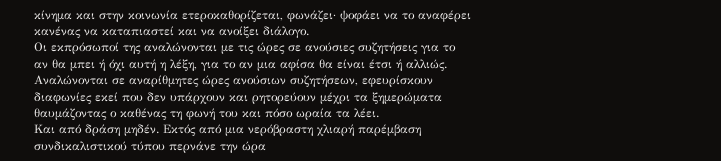κίνημα και στην κοινωνία ετεροκαθορίζεται, φωνάζει· ψοφάει να το αναφέρει κανένας να καταπιαστεί και να ανοίξει διάλογο.
Οι εκπρόσωποί της αναλώνονται με τις ώρες σε ανούσιες συζητήσεις για το αν θα μπει ή όχι αυτή η λέξη, για το αν μια αφίσα θα είναι έτσι ή αλλιώς.
Αναλώνονται σε αναρίθμητες ώρες ανούσιων συζητήσεων, εφευρίσκουν διαφωνίες εκεί που δεν υπάρχουν και ρητορεύουν μέχρι τα ξημερώματα θαυμάζοντας ο καθένας τη φωνή του και πόσο ωραία τα λέει.
Και από δράση μηδέν. Εκτός από μια νερόβραστη χλιαρή παρέμβαση συνδικαλιστικού τύπου περνάνε την ώρα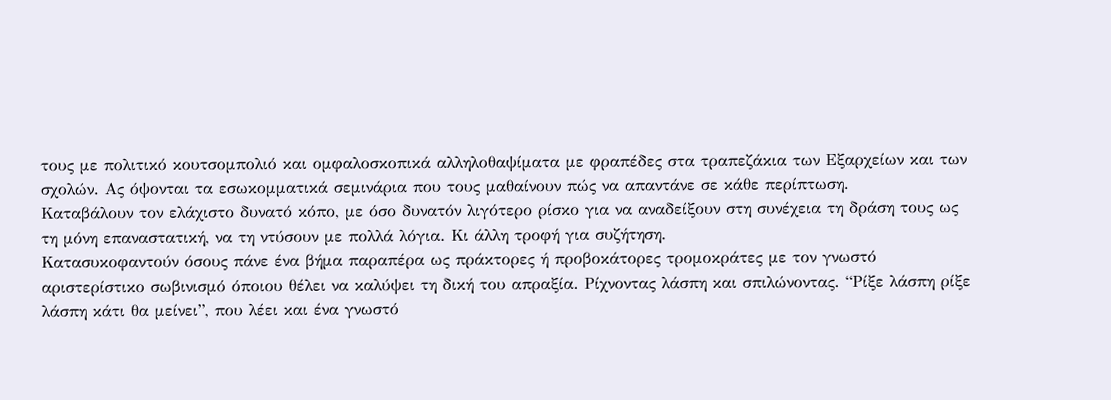τους με πολιτικό κουτσομπολιό και ομφαλοσκοπικά αλληλοθαψίματα με φραπέδες στα τραπεζάκια των Εξαρχείων και των σχολών. Ας όψονται τα εσωκομματικά σεμινάρια που τους μαθαίνουν πώς να απαντάνε σε κάθε περίπτωση.
Καταβάλουν τον ελάχιστο δυνατό κόπο, με όσο δυνατόν λιγότερο ρίσκο για να αναδείξουν στη συνέχεια τη δράση τους ως τη μόνη επαναστατική, να τη ντύσουν με πολλά λόγια. Κι άλλη τροφή για συζήτηση.
Κατασυκοφαντούν όσους πάνε ένα βήμα παραπέρα ως πράκτορες ή προβοκάτορες τρομοκράτες με τον γνωστό αριστερίστικο σωβινισμό όποιου θέλει να καλύψει τη δική του απραξία. Ρίχνοντας λάσπη και σπιλώνοντας. “Ρίξε λάσπη ρίξε λάσπη κάτι θα μείνει”, που λέει και ένα γνωστό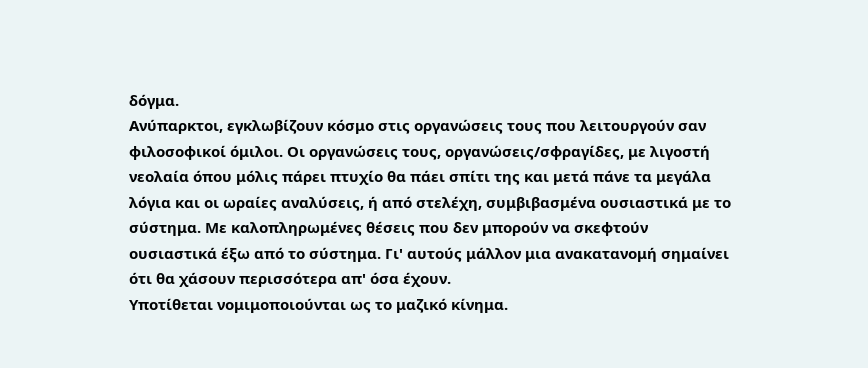δόγμα.
Ανύπαρκτοι, εγκλωβίζουν κόσμο στις οργανώσεις τους που λειτουργούν σαν φιλοσοφικοί όμιλοι. Οι οργανώσεις τους, οργανώσεις/σφραγίδες, με λιγοστή νεολαία όπου μόλις πάρει πτυχίο θα πάει σπίτι της και μετά πάνε τα μεγάλα λόγια και οι ωραίες αναλύσεις, ή από στελέχη, συμβιβασμένα ουσιαστικά με το σύστημα. Με καλοπληρωμένες θέσεις που δεν μπορούν να σκεφτούν ουσιαστικά έξω από το σύστημα. Γι' αυτούς μάλλον μια ανακατανομή σημαίνει ότι θα χάσουν περισσότερα απ' όσα έχουν.
Υποτίθεται νομιμοποιούνται ως το μαζικό κίνημα.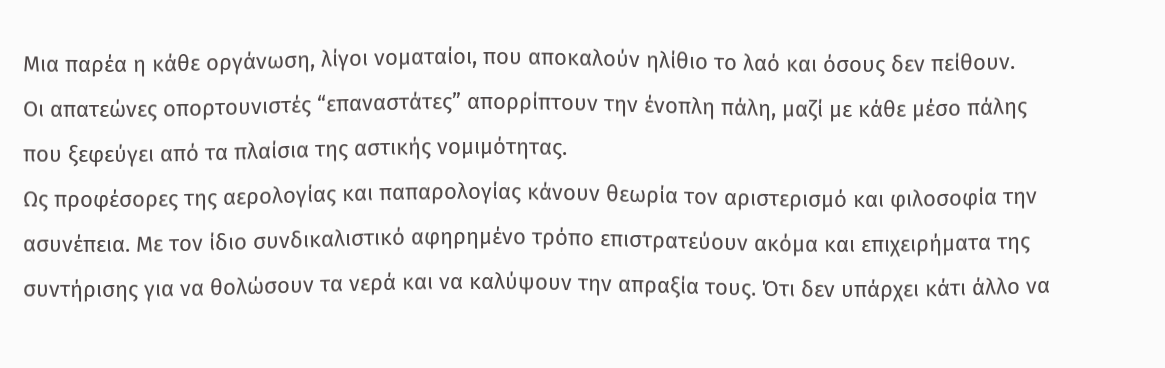Μια παρέα η κάθε οργάνωση, λίγοι νοματαίοι, που αποκαλούν ηλίθιο το λαό και όσους δεν πείθουν.
Οι απατεώνες οπορτουνιστές “επαναστάτες” απορρίπτουν την ένοπλη πάλη, μαζί με κάθε μέσο πάλης που ξεφεύγει από τα πλαίσια της αστικής νομιμότητας.
Ως προφέσορες της αερολογίας και παπαρολογίας κάνουν θεωρία τον αριστερισμό και φιλοσοφία την ασυνέπεια. Με τον ίδιο συνδικαλιστικό αφηρημένο τρόπο επιστρατεύουν ακόμα και επιχειρήματα της συντήρισης για να θολώσουν τα νερά και να καλύψουν την απραξία τους. Ότι δεν υπάρχει κάτι άλλο να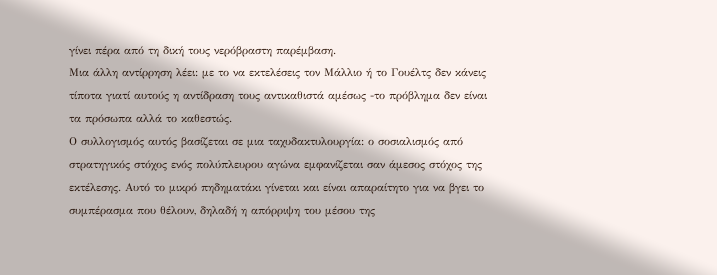γίνει πέρα από τη δική τους νερόβραστη παρέμβαση.
Μια άλλη αντίρρηση λέει: με το να εκτελέσεις τον Μάλλιο ή το Γουέλτς δεν κάνεις τίποτα γιατί αυτούς η αντίδραση τους αντικαθιστά αμέσως -το πρόβλημα δεν είναι τα πρόσωπα αλλά το καθεστώς.
Ο συλλογισμός αυτός βασίζεται σε μια ταχυδακτυλουργία: ο σοσιαλισμός από στρατηγικός στόχος ενός πολύπλευρου αγώνα εμφανίζεται σαν άμεσος στόχος της εκτέλεσης. Αυτό το μικρό πηδηματάκι γίνεται και είναι απαραίτητο για να βγει το συμπέρασμα που θέλουν, δηλαδή η απόρριψη του μέσου της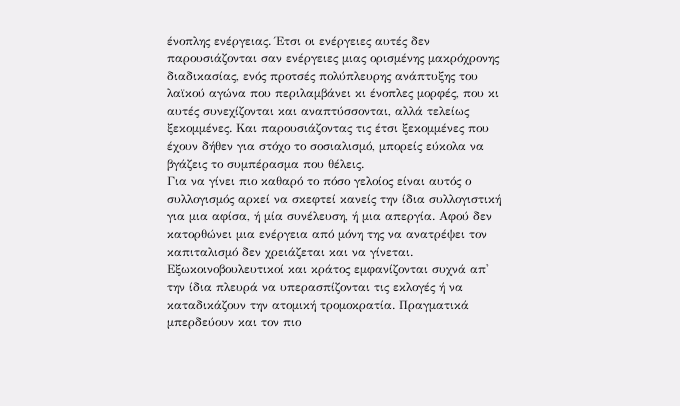ένοπλης ενέργειας. Έτσι οι ενέργειες αυτές δεν παρουσιάζονται σαν ενέργειες μιας ορισμένης μακρόχρονης διαδικασίας, ενός προτσές πολύπλευρης ανάπτυξης του λαϊκού αγώνα που περιλαμβάνει κι ένοπλες μορφές, που κι αυτές συνεχίζονται και αναπτύσσονται, αλλά τελείως ξεκομμένες. Και παρουσιάζοντας τις έτσι ξεκομμένες που έχουν δήθεν για στόχο το σοσιαλισμό, μπορείς εύκολα να βγάζεις το συμπέρασμα που θέλεις.
Για να γίνει πιο καθαρό το πόσο γελοίος είναι αυτός ο συλλογισμός αρκεί να σκεφτεί κανείς την ίδια συλλογιστική για μια αφίσα, ή μία συνέλευση, ή μια απεργία. Αφού δεν κατορθώνει μια ενέργεια από μόνη της να ανατρέψει τον καπιταλισμό δεν χρειάζεται και να γίνεται.
Εξωκοινοβουλευτικοί και κράτος εμφανίζονται συχνά απ' την ίδια πλευρά να υπερασπίζονται τις εκλογές ή να καταδικάζουν την ατομική τρομοκρατία. Πραγματικά μπερδεύουν και τον πιο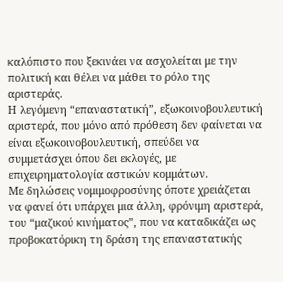καλόπιστο που ξεκινάει να ασχολείται με την πολιτική και θέλει να μάθει το ρόλο της αριστεράς.
Η λεγόμενη “επαναστατική”, εξωκοινοβουλευτική αριστερά, που μόνο από πρόθεση δεν φαίνεται να είναι εξωκοινοβουλευτική, σπεύδει να συμμετάσχει όπου δει εκλογές, με επιχειρηματολογία αστικών κομμάτων.
Με δηλώσεις νομιμοφροσύνης όποτε χρειάζεται να φανεί ότι υπάρχει μια άλλη, φρόνιμη αριστερά, του “μαζικού κινήματος”, που να καταδικάζει ως προβοκατόρικη τη δράση της επαναστατικής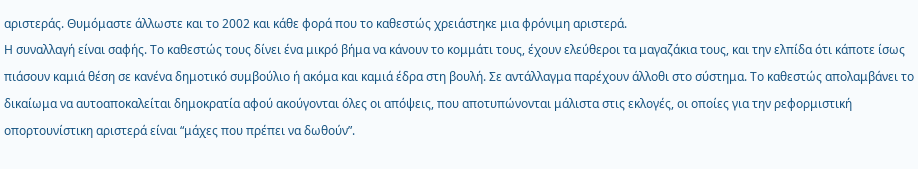αριστεράς. Θυμόμαστε άλλωστε και το 2002 και κάθε φορά που το καθεστώς χρειάστηκε μια φρόνιμη αριστερά.
Η συναλλαγή είναι σαφής. Το καθεστώς τους δίνει ένα μικρό βήμα να κάνουν το κομμάτι τους, έχουν ελεύθεροι τα μαγαζάκια τους, και την ελπίδα ότι κάποτε ίσως πιάσουν καμιά θέση σε κανένα δημοτικό συμβούλιο ή ακόμα και καμιά έδρα στη βουλή. Σε αντάλλαγμα παρέχουν άλλοθι στο σύστημα. Το καθεστώς απολαμβάνει το δικαίωμα να αυτοαποκαλείται δημοκρατία αφού ακούγονται όλες οι απόψεις, που αποτυπώνονται μάλιστα στις εκλογές, οι οποίες για την ρεφορμιστική οπορτουνίστικη αριστερά είναι “μάχες που πρέπει να δωθούν”.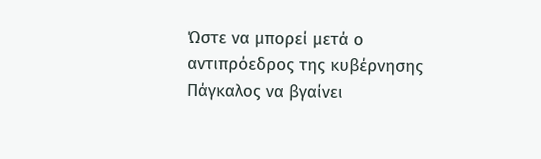Ώστε να μπορεί μετά ο αντιπρόεδρος της κυβέρνησης Πάγκαλος να βγαίνει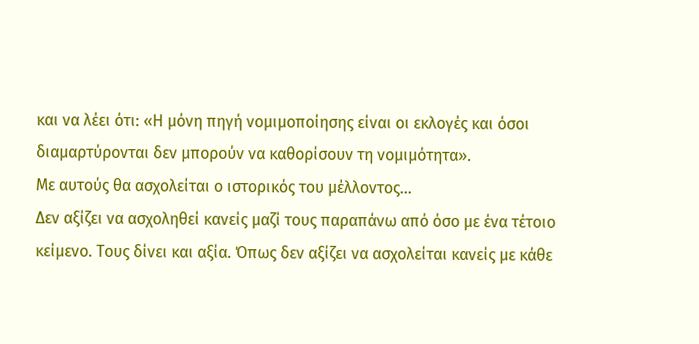και να λέει ότι: «Η μόνη πηγή νομιμοποίησης είναι οι εκλογές και όσοι διαμαρτύρονται δεν μπορούν να καθορίσουν τη νομιμότητα».
Με αυτούς θα ασχολείται ο ιστορικός του μέλλοντος...
Δεν αξίζει να ασχοληθεί κανείς μαζί τους παραπάνω από όσο με ένα τέτοιο κείμενο. Τους δίνει και αξία. Όπως δεν αξίζει να ασχολείται κανείς με κάθε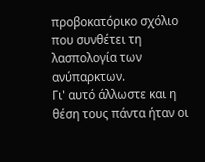προβοκατόρικο σχόλιο που συνθέτει τη λασπολογία των ανύπαρκτων.
Γι' αυτό άλλωστε και η θέση τους πάντα ήταν οι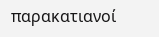παρακατιανοί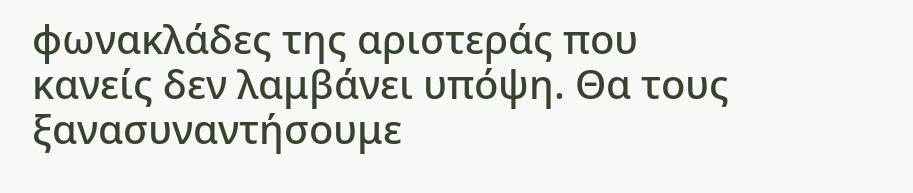φωνακλάδες της αριστεράς που κανείς δεν λαμβάνει υπόψη. Θα τους ξανασυναντήσουμε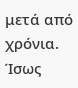μετά από χρόνια.
Ίσως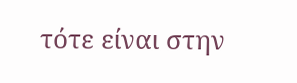τότε είναι στην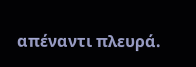απέναντι πλευρά.